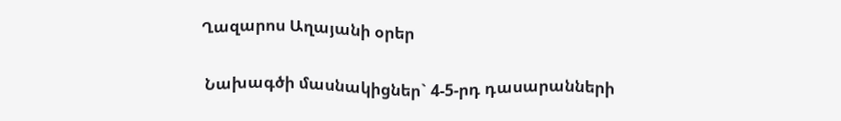Ղազարոս Աղայանի օրեր

 Նախագծի մասնակիցներ` 4-5-րդ դասարանների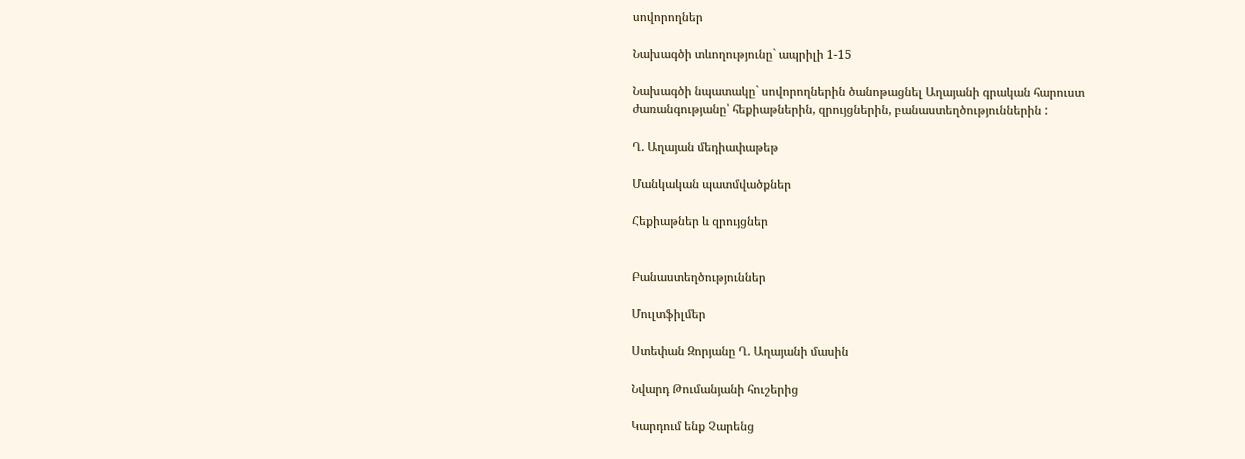սովորողներ

Նախագծի տևողությունը` ապրիլի 1-15

Նախագծի նպատակը` սովորողներին ծանոթացնել Աղայանի գրական հարուստ ժառանգությանը՝ հեքիաթներին, զրույցներին, բանաստեղծություններին :

Ղ. Աղայան մեդիափաթեթ

Մանկական պատմվածքներ

Հեքիաթներ և զրույցներ


Բանաստեղծություններ

Մուլտֆիլմեր

Ստեփան Զորյանը Ղ. Աղայանի մասին

Նվարդ Թումանյանի հուշերից

Կարդում ենք Չարենց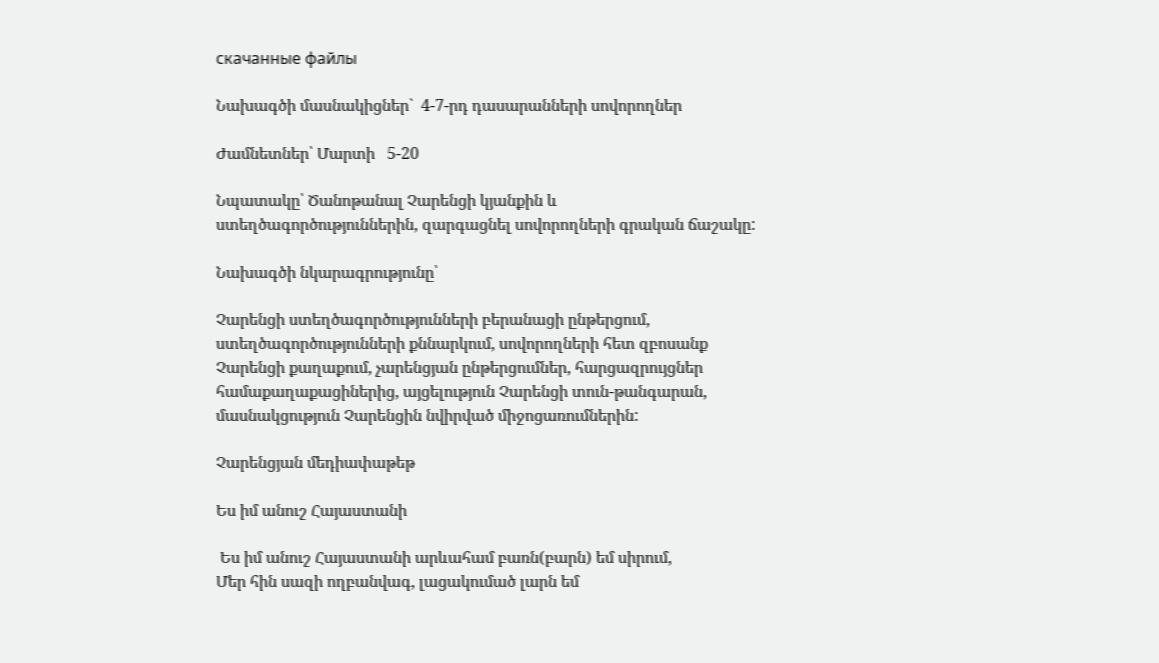скачанные файлы

Նախագծի մասնակիցներ`  4-7-րդ դասարանների սովորողներ

Ժամնետներ՝ Մարտի   5-20

Նպատակը՝ Ծանոթանալ Չարենցի կյանքին և ստեղծագործություններին, զարգացնել սովորողների գրական ճաշակը:

Նախագծի նկարագրությունը՝

Չարենցի ստեղծագործությունների բերանացի ընթերցում, ստեղծագործությունների քննարկում, սովորողների հետ զբոսանք Չարենցի քաղաքում, չարենցյան ընթերցումներ, հարցազրույցներ համաքաղաքացիներից, այցելություն Չարենցի տուն-թանգարան, մասնակցություն Չարենցին նվիրված միջոցառումներին:

Չարենցյան մեդիափաթեթ

Ես իմ անուշ Հայաստանի

 Ես իմ անուշ Հայաստանի արևահամ բառն(բարն) եմ սիրում,
Մեր հին սազի ողբանվագ, լացակումած լարն եմ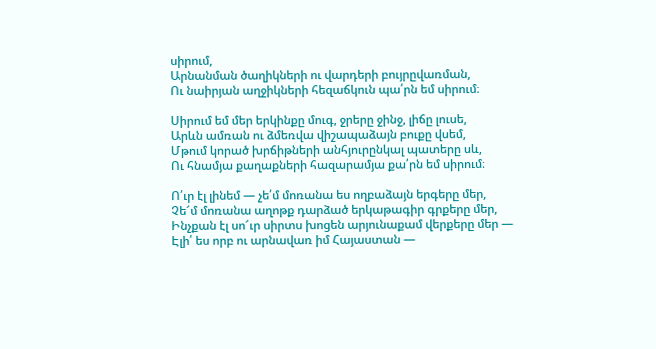սիրում,
Արնանման ծաղիկների ու վարդերի բույրըվառման,
Ու նաիրյան աղջիկների հեզաճկուն պա՛րն եմ սիրում։

Սիրում եմ մեր երկինքը մուգ, ջրերը ջինջ, լիճը լուսե,
Արևն ամռան ու ձմեռվա վիշապաձայն բուքը վսեմ,
Մթում կորած խրճիթների անհյուրընկալ պատերը սև,
Ու հնամյա քաղաքների հազարամյա քա՛րն եմ սիրում։

Ո՛ւր էլ լինեմ — չե՛մ մոռանա ես ողբաձայն երգերը մեր,
Չե՜մ մոռանա աղոթք դարձած երկաթագիր գրքերը մեր,
Ինչքան էլ սո՜ւր սիրտս խոցեն արյունաքամ վերքերը մեր —
Էլի՛ ես որբ ու արնավառ իմ Հայաստան —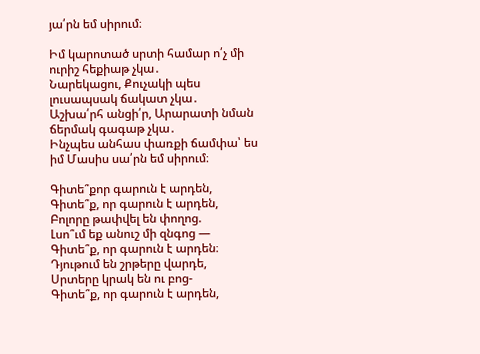յա՛րն եմ սիրում։

Իմ կարոտած սրտի համար ո՛չ մի ուրիշ հեքիաթ չկա․
Նարեկացու, Քուչակի պես լուսապսակ ճակատ չկա․
Աշխա՛րհ անցի՛ր, Արարատի նման ճերմակ գագաթ չկա․
Ինչպես անհաս փառքի ճամփա՝ ես իմ Մասիս սա՛րն եմ սիրում։

Գիտե՞քոր գարուն է արդեն,
Գիտե՞ք, որ գարուն է արդեն,
Բոլորը թափվել են փողոց.
Լսո՞ւմ եք անուշ մի զնգոց —
Գիտե՞ք, որ գարուն է արդեն։
Դյութում են շրթերը վարդե,
Սրտերը կրակ են ու բոց-
Գիտե՞ք, որ գարուն է արդեն,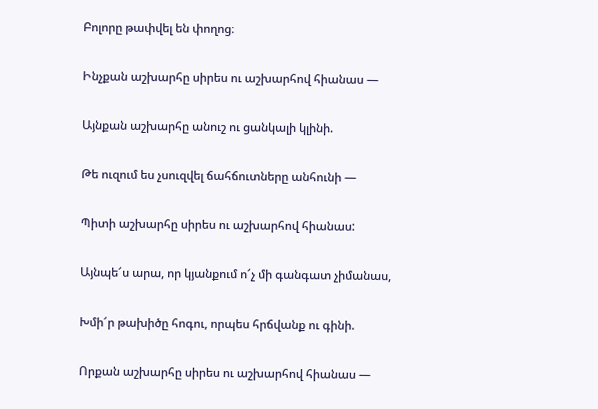Բոլորը թափվել են փողոց։

Ինչքան աշխարհը սիրես ու աշխարհով հիանաս —

Այնքան աշխարհը անուշ ու ցանկալի կլինի.

Թե ուզում ես չսուզվել ճահճուտները անհունի —

Պիտի աշխարհը սիրես ու աշխարհով հիանաս:

Այնպե՜ս արա, որ կյանքում ո՜չ մի գանգատ չիմանաս,

Խմի՜ր թախիծը հոգու, որպես հրճվանք ու գինի.

Որքան աշխարհը սիրես ու աշխարհով հիանաս —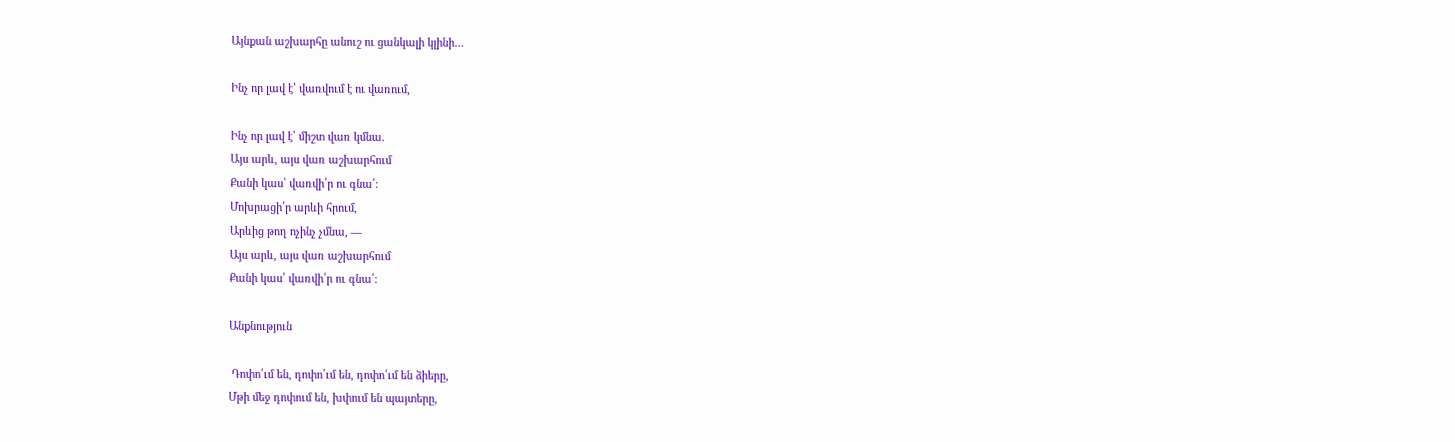Այնքան աշխարհը անուշ ու ցանկալի կլինի…

Ինչ որ լավ է՝ վառվում է ու վառում,

Ինչ որ լավ է՝ միշտ վառ կմնա.
Այս արև, այս վառ աշխարհում
Քանի կաս՝ վառվի՛ր ու գնա՛։
Մոխրացի՛ր արևի հրում,
Արևից թող ոչինչ չմնա, —
Այս արև, այս վառ աշխարհում
Քանի կաս՝ վառվի՛ր ու գնա՛։

Անքնություն

 Դոփո՛ւմ են, դոփո՛ւմ են, դոփո՛ւմ են ձիերը,
Մթի մեջ դոփում են, խփում են պայտերը,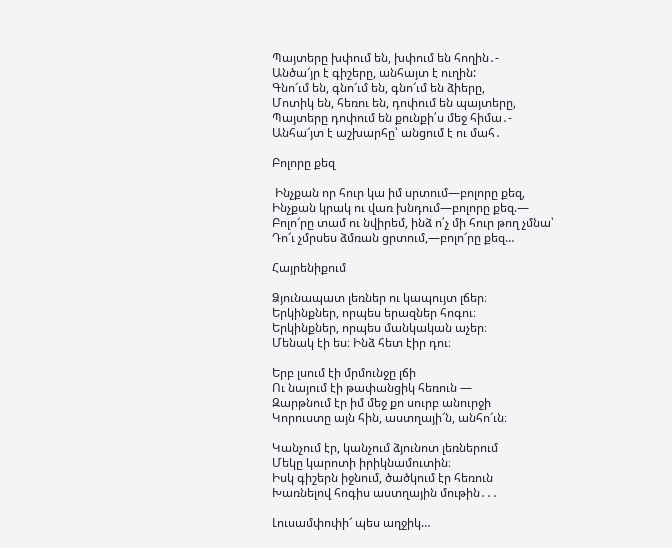Պայտերը խփում են, խփում են հողին․-
Անծա՜յր է գիշերը, անհայտ է ուղին:
Գնո՜ւմ են, գնո՜ւմ են, գնո՜ւմ են ձիերը,
Մոտիկ են, հեռու են, դոփում են պայտերը,
Պայտերը դոփում են քունքի՛ս մեջ հիմա․-
Անհա՜յտ է աշխարհը՝ անցում է ու մահ․

Բոլորը քեզ

 Ինչքան որ հուր կա իմ սրտում—բոլորը քեզ,
Ինչքան կրակ ու վառ խնդում—բոլորը քեզ.—
Բոլո՜րը տամ ու նվիրեմ, ինձ ո՛չ մի հուր թող չմնա՝
Դո՜ւ չմրսես ձմռան ցրտում,—բոլո՜րը քեզ…

Հայրենիքում

Ձյունապատ լեռներ ու կապույտ լճեր։
Երկինքներ, որպես երազներ հոգու։
Երկինքներ, որպես մանկական աչեր։
Մենակ էի ես։ Ինձ հետ էիր դու։

Երբ լսում էի մրմունջը լճի
Ու նայում էի թափանցիկ հեռուն —
Զարթնում էր իմ մեջ քո սուրբ անուրջի
Կորուստը այն հին, աստղայի՜ն, անհո՜ւն։

Կանչում էր, կանչում ձյունոտ լեռներում
Մեկը կարոտի իրիկնամուտին։
Իսկ գիշերն իջնում, ծածկում էր հեռուն
Խառնելով հոգիս աստղային մութին․․․

Լուսամփոփի՜ պես աղջիկ…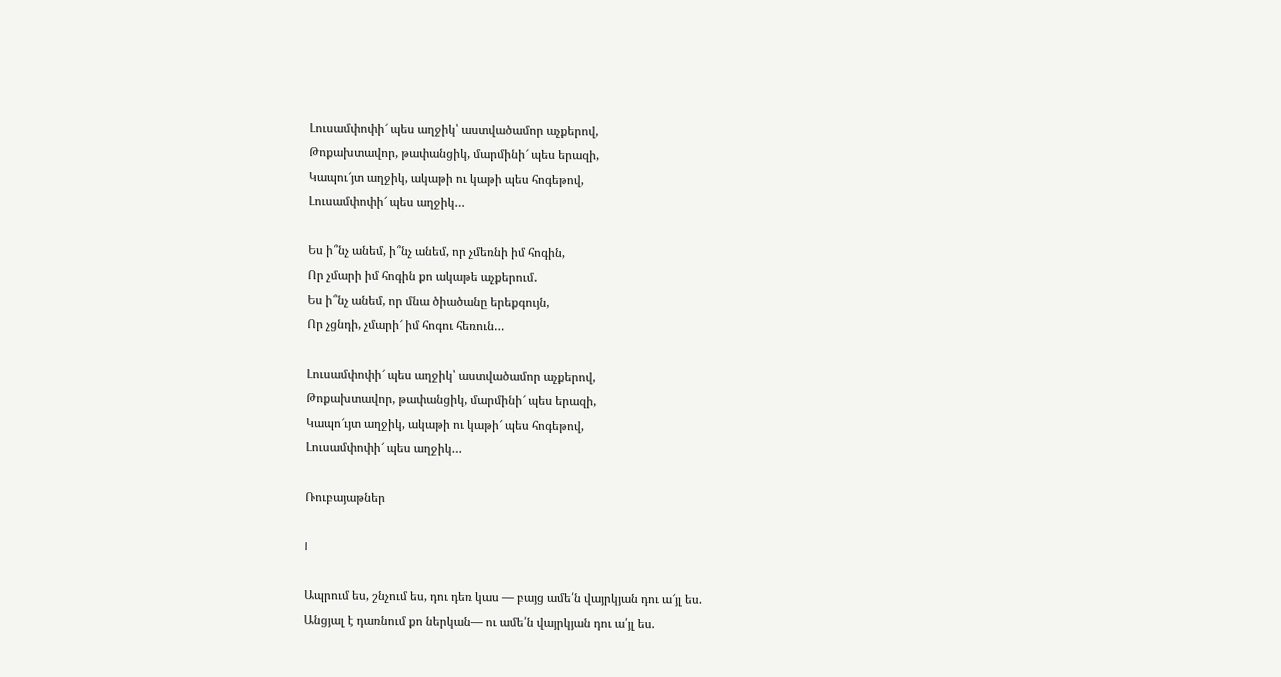Լուսամփոփի՜ պես աղջիկ՝ աստվածամոր աչքերով,
Թոքախտավոր, թափանցիկ, մարմինի՜ պես երազի,
Կապու՜յտ աղջիկ, ակաթի ու կաթի պես հոգեթով,
Լուսամփոփի՜ պես աղջիկ…

Ես ի՞նչ անեմ, ի՞նչ անեմ, որ չմեռնի իմ հոգին,
Որ չմարի իմ հոգին քո ակաթե աչքերում․
Ես ի՞նչ անեմ, որ մնա ծիածանը երեքգույն,
Որ չցնդի, չմարի՜ իմ հոգու հեռուն…

Լուսամփոփի՜ պես աղջիկ՝ աստվածամոր աչքերով,
Թոքախտավոր, թափանցիկ, մարմինի՜ պես երազի,
Կապո՜ւյտ աղջիկ, ակաթի ու կաթի՜ պես հոգեթով,
Լուսամփոփի՜ պես աղջիկ…

Ռուբայաթներ

I

Ապրում ես, շնչում ես, դու դեռ կաս — բայց ամե՛ն վայրկյան դու ա՜յլ ես.
Անցյալ է դառնում քո ներկան— ու ամե՛ն վայրկյան դու ա՛յլ ես.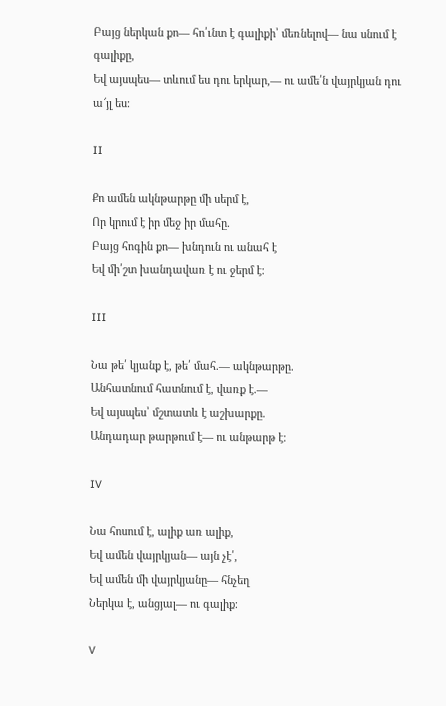Բայց ներկան քո— հո՛ւնտ է գալիքի՝ մեռնելով— նա սնում է գալիքը,
Եվ այսպես— տևում ես դու երկար,— ու ամե՛ն վայրկյան դու ա՜յլ ես։

II

Քո ամեն ակնթարթը մի սերմ է,
Որ կրում է իր մեջ իր մահը.
Բայց հոգին քո— խնդուն ու անահ է
Եվ մի՛շտ խանդավառ է ու ջերմ է։

III

Նա թե՛ կյանք է, թե՛ մահ.— ակնթարթը.
Անհատնում հատնում է, վառք է.—
Եվ այսպես՝ մշտատև է աշխարքը.
Անդադար թարթում է— ու անթարթ է։

IV

Նա հոսում է, ալիք առ ալիք,
Եվ ամեն վայրկյան— այն չէ՛,
Եվ ամեն մի վայրկյանը— հնչեղ
Ներկա է, անցյալ— ու գալիք։

V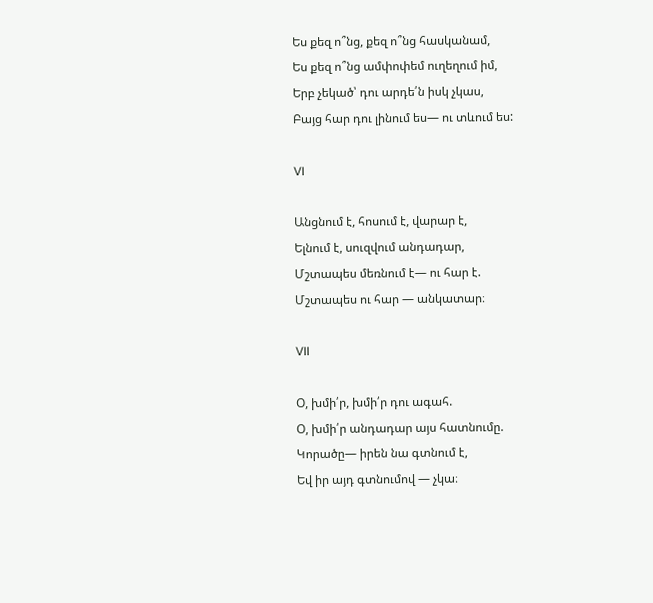Ես քեզ ո՞նց, քեզ ո՞նց հասկանամ,
Ես քեզ ո՞նց ամփոփեմ ուղեղում իմ,
Երբ չեկած՝ դու արդե՛ն իսկ չկաս,
Բայց հար դու լինում ես— ու տևում ես:

VI

Անցնում է, հոսում է, վարար է,
Ելնում է, սուզվում անդադար,
Մշտապես մեռնում է— ու հար է.
Մշտապես ու հար — անկատար։

VII

Օ, խմի՛ր, խմի՛ր դու ագահ.
Օ, խմի՛ր անդադար այս հատնումը.
Կորածը— իրեն նա գտնում է,
Եվ իր այդ գտնումով — չկա։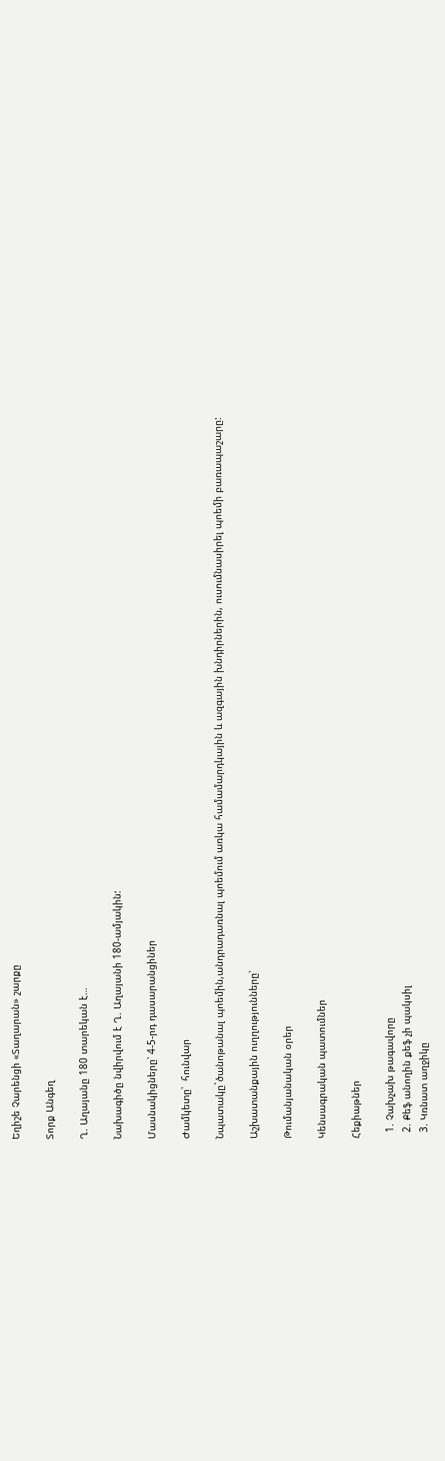Եղիշե Չարենցի «Տաղարան» շարքը

Տորք Անգեղ

Ղ. Աղայանը 180 տարեկան է…

Նախագիծը նվիրվում է Ղ. Աղայանի 180-ամյակին:

Մասնակիցները՝ 4-5-րդ դասարանցիներ

Ժամկետը՝  հունվար

Նպատակը`ծանոթանալ պոեմին,անդրադառնալ պոեմում առկա համամարդկային և ազգային խնդիրներին, ուսումնասիրել պոեմի բառապաշարը:

Աշխատանքային ուղղությունները՝

Թումանյանական օրեր

Կենսագրական պատումներ

Հեքիաթներ

  1. Չախչախ թագավորը
  2. Քեֆ անողին քեֆ չի պակսիլ
  3. Կռնատ աղջիկը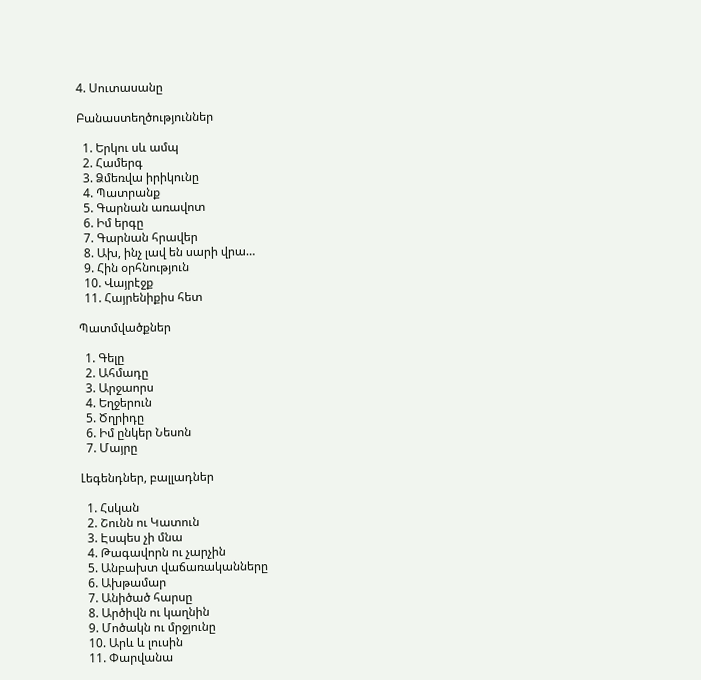4. Սուտասանը

Բանաստեղծություններ

  1. Երկու սև ամպ
  2. Համերգ
  3. Ձմեռվա իրիկունը
  4. Պատրանք
  5. Գարնան առավոտ
  6. Իմ երգը
  7. Գարնան հրավեր
  8. Ախ, ինչ լավ են սարի վրա…
  9. Հին օրհնություն
  10. Վայրէջք
  11. Հայրենիքիս հետ

Պատմվածքներ

  1. Գելը
  2. Ահմադը
  3. Արջաորս
  4. Եղջերուն
  5. Ծղրիդը
  6. Իմ ընկեր Նեսոն
  7. Մայրը

Լեգենդներ, բալլադներ

  1. Հսկան
  2. Շունն ու Կատուն
  3. Էսպես չի մնա
  4. Թագավորն ու չարչին
  5. Անբախտ վաճառականները
  6. Ախթամար
  7. Անիծած հարսը
  8. Արծիվն ու կաղնին
  9. Մոծակն ու մրջյունը
  10. Արև և լուսին
  11. Փարվանա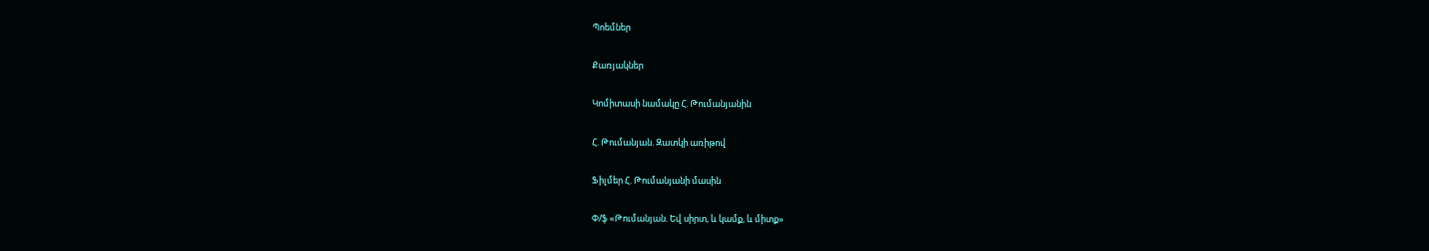Պոեմներ

Քառյակներ

Կոմիտասի նամակը Հ. Թումանյանին

Հ. Թումանյան. Զատկի առիթով

Ֆիլմեր Հ. Թումանյանի մասին

Փ/ֆ «Թումանյան. Եվ սիրտ, և կամք, և միտք»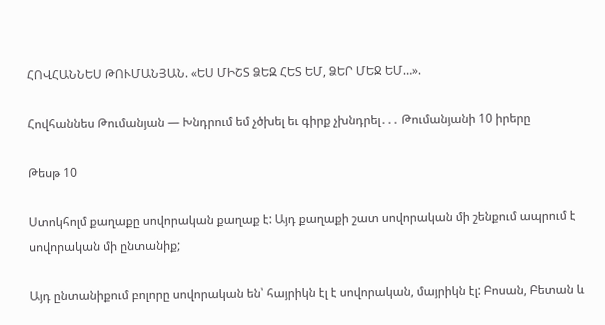ՀՈՎՀԱՆՆԵՍ ԹՈՒՄԱՆՅԱՆ. «ԵՍ ՄԻՇՏ ՁԵԶ ՀԵՏ ԵՄ, ՁԵՐ ՄԵՋ ԵՄ…».

Հովհաննես Թումանյան — Խնդրում եմ չծխել եւ գիրք չխնդրել․․․ Թումանյանի 10 իրերը

Թեսթ 10

Ստոկհոլմ քաղաքը սովորական քաղաք է: Այդ քաղաքի շատ սովորական մի շենքում ապրում է սովորական մի ընտանիք;

Այդ ընտանիքում բոլորը սովորական են՝ հայրիկն էլ է սովորական, մայրիկն էլ: Բոսան, Բետան և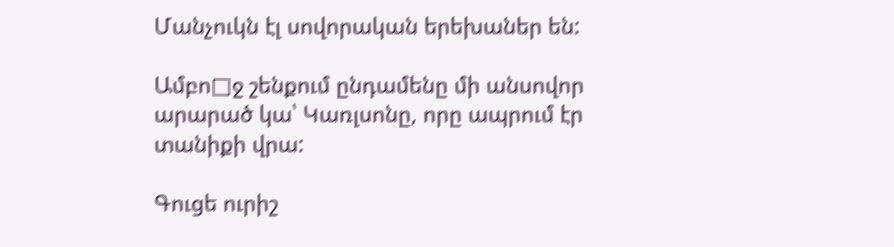Մանչուկն էլ սովորական երեխաներ են:

Ամբո□ջ շենքում ընդամենը մի անսովոր արարած կա՝ Կառլսոնը, որը ապրում էր տանիքի վրա:

Գուցե ուրիշ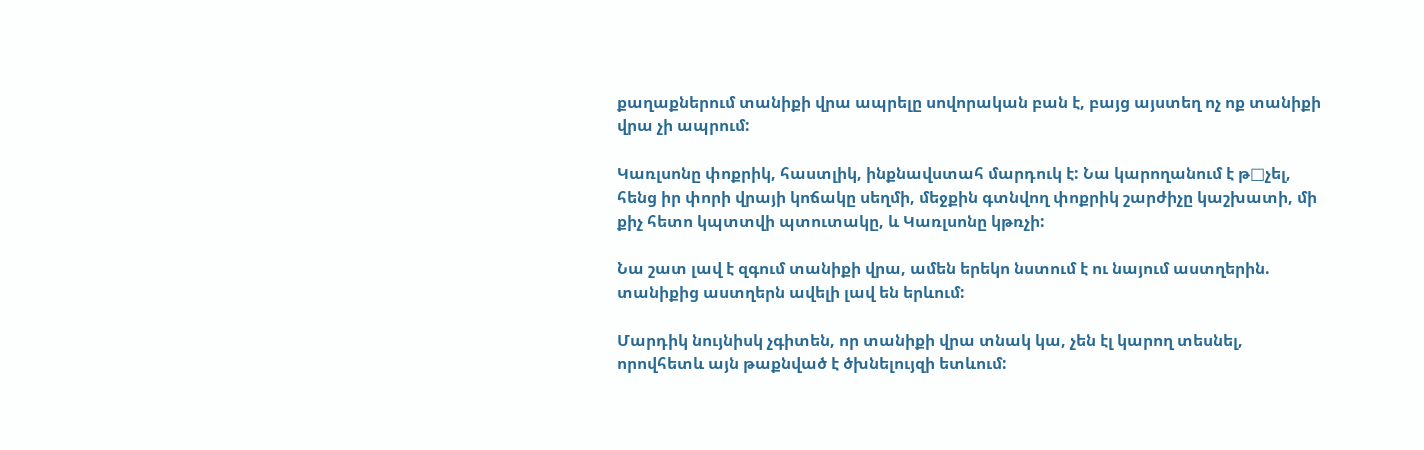քաղաքներում տանիքի վրա ապրելը սովորական բան է, բայց այստեղ ոչ ոք տանիքի վրա չի ապրում:

Կառլսոնը փոքրիկ, հաստլիկ, ինքնավստահ մարդուկ է: Նա կարողանում է թ□չել, հենց իր փորի վրայի կոճակը սեղմի, մեջքին գտնվող փոքրիկ շարժիչը կաշխատի, մի քիչ հետո կպտտվի պտուտակը, և Կառլսոնը կթռչի:

Նա շատ լավ է զգում տանիքի վրա, ամեն երեկո նստում է ու նայում աստղերին. տանիքից աստղերն ավելի լավ են երևում:

Մարդիկ նույնիսկ չգիտեն, որ տանիքի վրա տնակ կա, չեն էլ կարող տեսնել, որովհետև այն թաքնված է ծխնելույզի ետևում: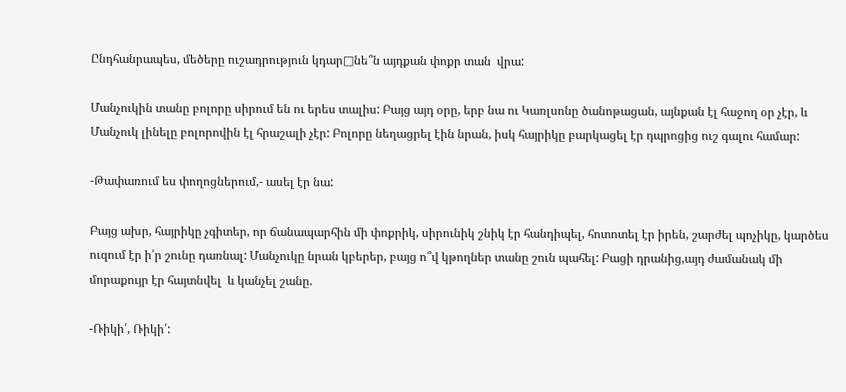Ընդհանրապես, մեծերը ուշադրություն կդար□նե՞ն այդքան փոքր տան  վրա:

Մանչուկին տանը բոլորը սիրում են ու երես տալիս: Բայց այդ օրը, երբ նա ու Կառլսոնը ծանոթացան, այնքան էլ հաջող օր չէր, և Մանչուկ լինելը բոլորովին էլ հրաշալի չէր: Բոլորը նեղացրել էին նրան, իսկ հայրիկը բարկացել էր դպրոցից ուշ գալու համար:

-Թափառում ես փողոցներում,- ասել էր նա:

Բայց ախր, հայրիկը չգիտեր, որ ճանապարհին մի փոքրիկ, սիրունիկ շնիկ էր հանդիպել, հոտոտել էր իրեն, շարժել պոչիկը, կարծես ուզում էր ի՛ր շունը դառնալ: Մանչուկը նրան կբերեր, բայց ո՞վ կթողներ տանը շուն պահել: Բացի դրանից,այդ ժամանակ մի մորաքույր էր հայտնվել  և կանչել շանը.

-Ռիկի՛, Ռիկի՛: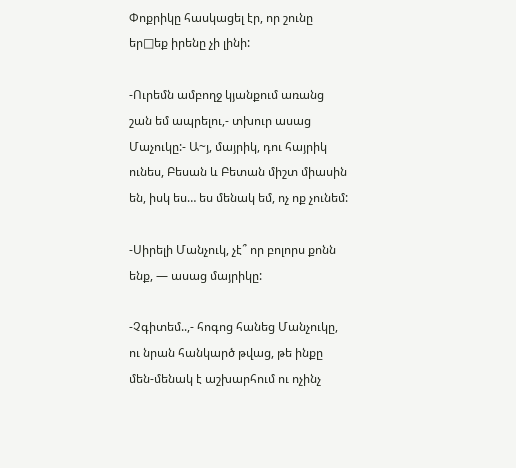Փոքրիկը հասկացել էր, որ շունը եր□եք իրենը չի լինի:

-Ուրեմն ամբողջ կյանքում առանց շան եմ ապրելու,- տխուր ասաց Մաչուկը:- Ա~յ, մայրիկ, դու հայրիկ ունես, Բեսան և Բետան միշտ միասին են, իսկ ես… ես մենակ եմ, ոչ ոք չունեմ:

-Սիրելի Մանչուկ, չէ՞ որ բոլորս քոնն ենք, — ասաց մայրիկը:

-Չգիտեմ..,- հոգոց հանեց Մանչուկը, ու նրան հանկարծ թվաց, թե ինքը մեն-մենակ է աշխարհում ու ոչինչ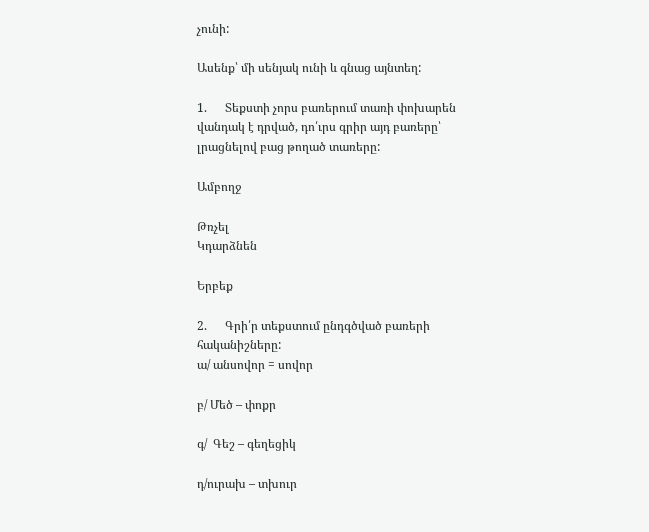չունի:

Ասենք՝ մի սենյակ ունի և գնաց այնտեղ:

1.      Տեքստի չորս բառերում տառի փոխարեն վանդակ է դրված, դո՛ւրս գրիր այդ բառերը՝ լրացնելով բաց թողած տառերը:

Ամբողջ

Թռչել
Կդարձնեն

Երբեք

2.      Գրի՛ր տեքստում ընդգծված բառերի հականիշները:
ա/ անսովոր = սովոր

բ/ Մեծ – փոքր

գ/  Գեշ – գեղեցիկ

դ/ուրախ – տխուր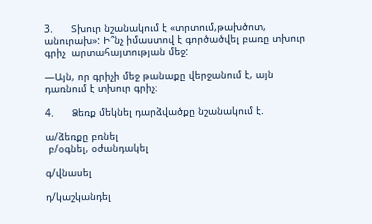3.      Տխուր նշանակում է «տրտում,թախծոտ, անուրախ»: Ի՞նչ իմաստով է գործածվել բառը տխուր գրիչ  արտահայտության մեջ:

—Այն, որ գրիչի մեջ թանաքը վերջանում է, այն դառնում է տխուր գրիչ։

4.      Ձեռք մեկնել դարձվածքը նշանակում է.

ա/ձեռքը բռնել
 բ/օգնել, օժանդակել

գ/վնասել

դ/կաշկանդել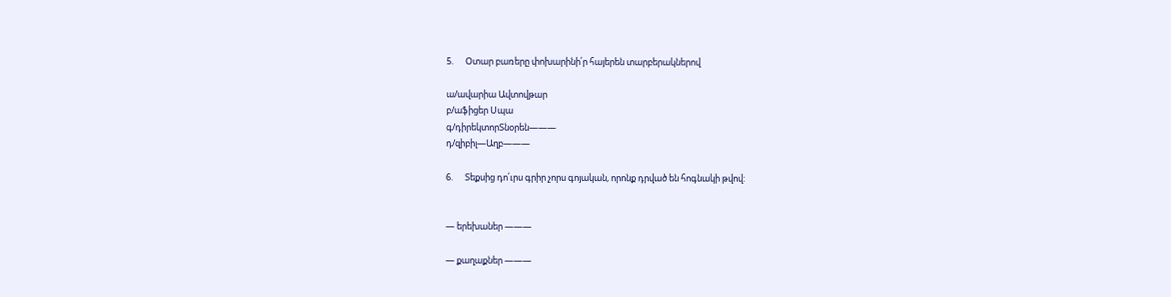5.      Օտար բառերը փոխարինի՛ր հայերեն տարբերակներով

ա/ավարիա Ավտովթար
բ/աֆիցեր Սպա
գ/դիրեկտորՏնօրեն———
դ/զիբիլ—Աղբ———

6.      Տեքսից դո՛ւրս գրիր չորս գոյական, որոնք դրված են հոգնակի թվով:


— երեխաներ ———

— քաղաքներ ———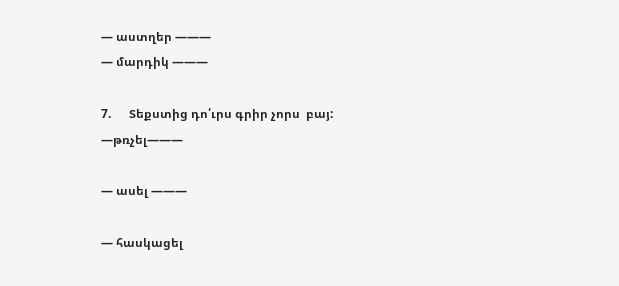— աստղեր ———
— մարդիկ ———

7.      Տեքստից դո՛ւրս գրիր չորս  բայ:
—թռչել———

— ասել ———

— հասկացել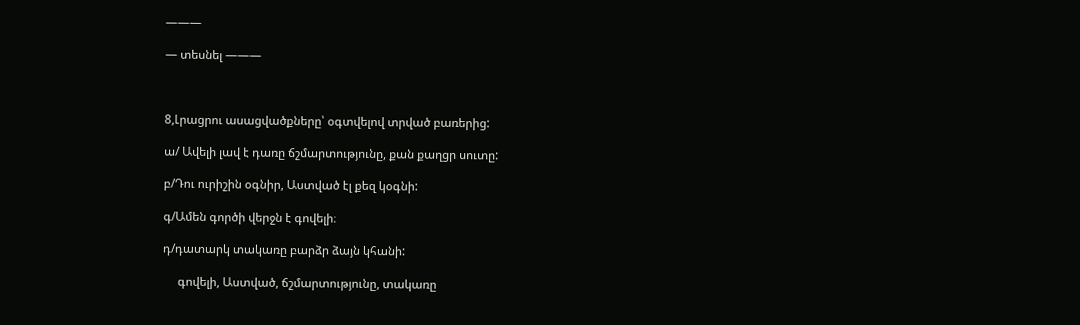———

— տեսնել ———



8,Լրացրու ասացվածքները՝ օգտվելով տրված բառերից:

ա/ Ավելի լավ է դառը ճշմարտությունը, քան քաղցր սուտը:

բ/Դու ուրիշին օգնիր, Աստված էլ քեզ կօգնի:

գ/Ամեն գործի վերջն է գովելի։

դ/դատարկ տակառը բարձր ձայն կհանի:

     գովելի, Աստված, ճշմարտությունը, տակառը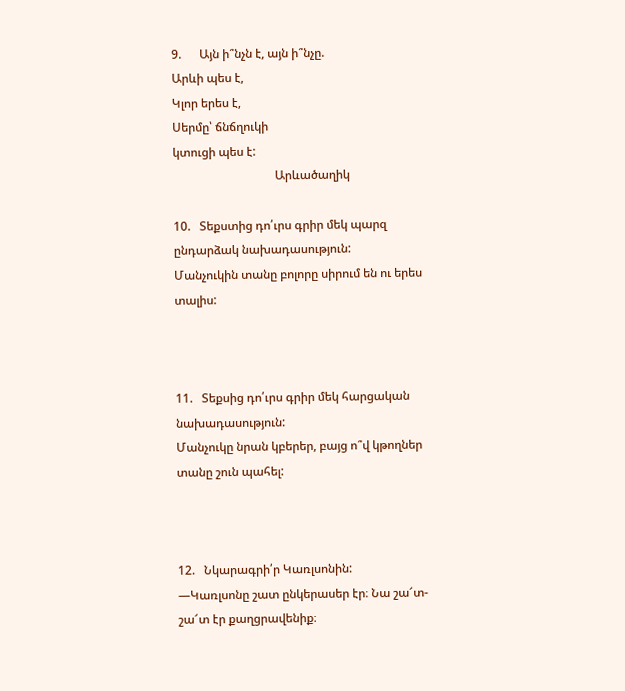9.      Այն ի՞նչն է, այն ի՞նչը.
Արևի պես է,
Կլոր երես է,
Սերմը՝ ճնճղուկի
կտուցի պես է:
                                  Արևածաղիկ

10.   Տեքստից դո՛ւրս գրիր մեկ պարզ ընդարձակ նախադասություն:
Մանչուկին տանը բոլորը սիրում են ու երես տալիս:



11.   Տեքսից դո՛ւրս գրիր մեկ հարցական նախադասություն:
Մանչուկը նրան կբերեր, բայց ո՞վ կթողներ տանը շուն պահել:



12.   Նկարագրի՛ր Կառլսոնին:
—Կառլսոնը շատ ընկերասեր էր։ Նա շա՜տ-շա՜տ էր քաղցրավենիք։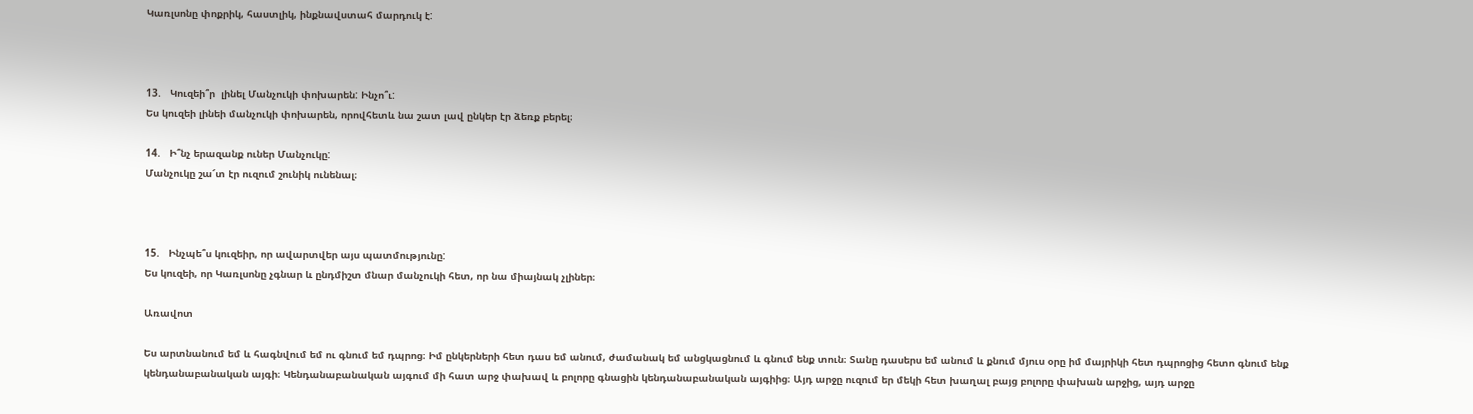Կառլսոնը փոքրիկ, հաստլիկ, ինքնավստահ մարդուկ է:



13.   Կուզեի՞ր  լինել Մանչուկի փոխարեն: Ինչո՞ւ:
Ես կուզեի լինեի մանչուկի փոխարեն, որովհետև նա շատ լավ ընկեր էր ձեռք բերել։

14.   Ի՞նչ երազանք ուներ Մանչուկը:
Մանչուկը շա՜տ էր ուզում շունիկ ունենալ։



15.   Ինչպե՞ս կուզեիր, որ ավարտվեր այս պատմությունը:
Ես կուզեի, որ Կառլսոնը չգնար և ընդմիշտ մնար մանչուկի հետ, որ նա միայնակ չլիներ։

Առավոտ

Ես արտնանում եմ և հագնվում եմ ու գնում եմ դպրոց։ Իմ ընկերների հետ դաս եմ անում, ժամանակ եմ անցկացնում և գնում ենք տուն։ Տանը դասերս եմ անում և քնում մյուս օրը իմ մայրիկի հետ դպրոցից հետո գնում ենք կենդանաբանական այգի։ Կենդանաբանական այգում մի հատ արջ փախավ և բոլորը գնացին կենդանաբանական այգիից։ Այդ արջը ուզում եր մեկի հետ խաղալ բայց բոլորը փախան արջից, այդ արջը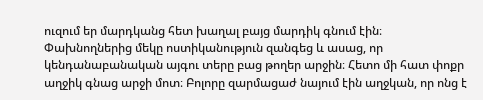ուզում եր մարդկանց հետ խաղալ բայց մարդիկ գնում էին։ Փախնողներից մեկը ոստիկանություն զանգեց և ասաց, որ կենդանաբանական այգու տերը բաց թողեր արջին։ Հետո մի հատ փոքր աղջիկ գնաց արջի մոտ։ Բոլորը զարմացաժ նայում էին աղջկան, որ ոնց է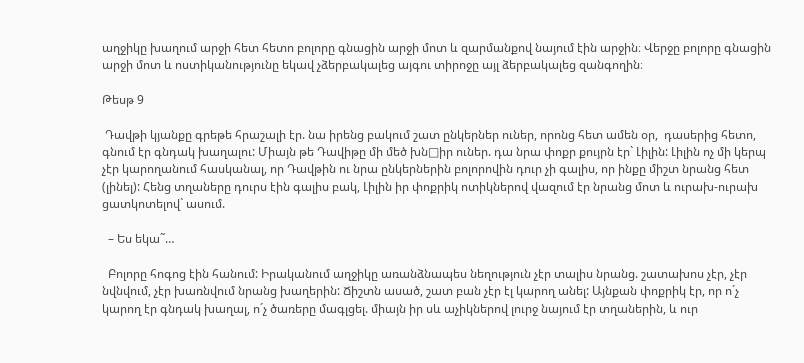աղջիկը խաղում արջի հետ հետո բոլորը գնացին արջի մոտ և զարմանքով նայում էին արջին։ Վերջը բոլորը գնացին արջի մոտ և ոստիկանությունը եկավ չձերբակալեց այգու տիրոջը այլ ձերբակալեց զանգողին։

Թեսթ 9

 Դավթի կյանքը գրեթե հրաշալի էր. նա իրենց բակում շատ ընկերներ ուներ, որոնց հետ ամեն օր,  դասերից հետո, գնում էր գնդակ խաղալու: Միայն թե Դավիթը մի մեծ խն□իր ուներ. դա նրա փոքր քույրն էր` Լիլին: Լիլին ոչ մի կերպ չէր կարողանում հասկանալ, որ Դավթին ու նրա ընկերներին բոլորովին դուր չի գալիս, որ ինքը միշտ նրանց հետ (լինել): Հենց տղաները դուրս էին գալիս բակ, Լիլին իր փոքրիկ ոտիկներով վազում էր նրանց մոտ և ուրախ-ուրախ ցատկոտելով` ասում.

  – Ես եկա˜…

  Բոլորը հոգոց էին հանում: Իրականում աղջիկը առանձնապես նեղություն չէր տալիս նրանց. շատախոս չէր, չէր նվնվում, չէր խառնվում նրանց խաղերին: Ճիշտն ասած, շատ բան չէր էլ կարող անել: Այնքան փոքրիկ էր, որ ո´չ կարող էր գնդակ խաղալ, ո´չ ծառերը մագլցել. միայն իր սև աչիկներով լուրջ նայում էր տղաներին, և ուր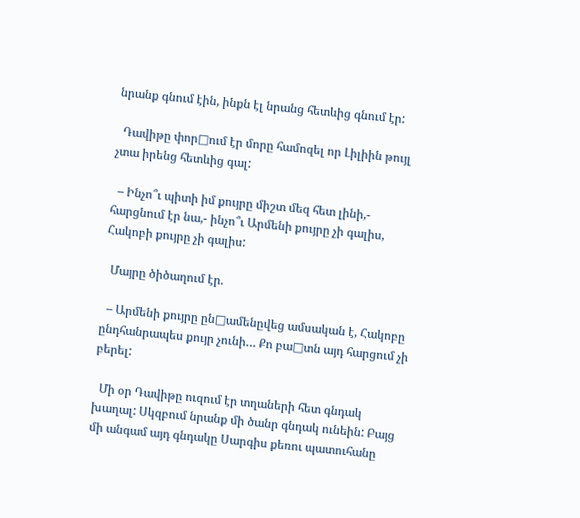նրանք գնում էին, ինքն էլ նրանց հետևից գնում էր:

  Դավիթը փոր□ում էր մորը համոզել որ Լիլիին թույլ չտա իրենց հետևից գալ:

  – Ինչո՞ւ պիտի իմ քույրը միշտ մեզ հետ լինի,- հարցնում էր նա,- ինչո՞ւ Արմենի քույրը չի գալիս, Հակոբի քույրը չի գալիս:

  Մայրը ծիծաղում էր.

  – Արմենի քույրը ըն□ամենըվեց ամսական է, Հակոբը ընդհանրապես քույր չունի… Քո բա□տն այդ հարցում չի բերել:

  Մի օր Դավիթը ուզում էր տղաների հետ գնդակ խաղալ: Սկզբում նրանք մի ծանր գնդակ ունեին: Բայց մի անգամ այդ գնդակը Սարգիս քեռու պատուհանը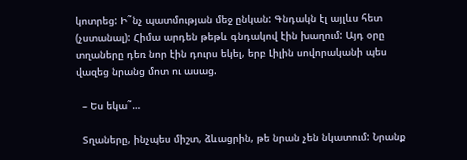կոտրեց: Ի˜նչ պատմության մեջ ընկան: Գնդակն էլ այլևս հետ (չստանալ): Հիմա արդեն թեթև գնդակով էին խաղում: Այդ օրը տղաները դեռ նոր էին դուրս եկել, երբ Լիլին սովորականի պես վազեց նրանց մոտ ու ասաց.

  – Ես եկա˜…

  Տղաները, ինչպես միշտ, ձևացրին, թե նրան չեն նկատում: Նրանք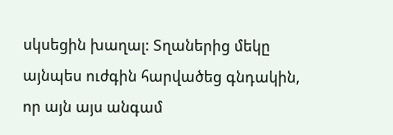սկսեցին խաղալ: Տղաներից մեկը այնպես ուժգին հարվածեց գնդակին, որ այն այս անգամ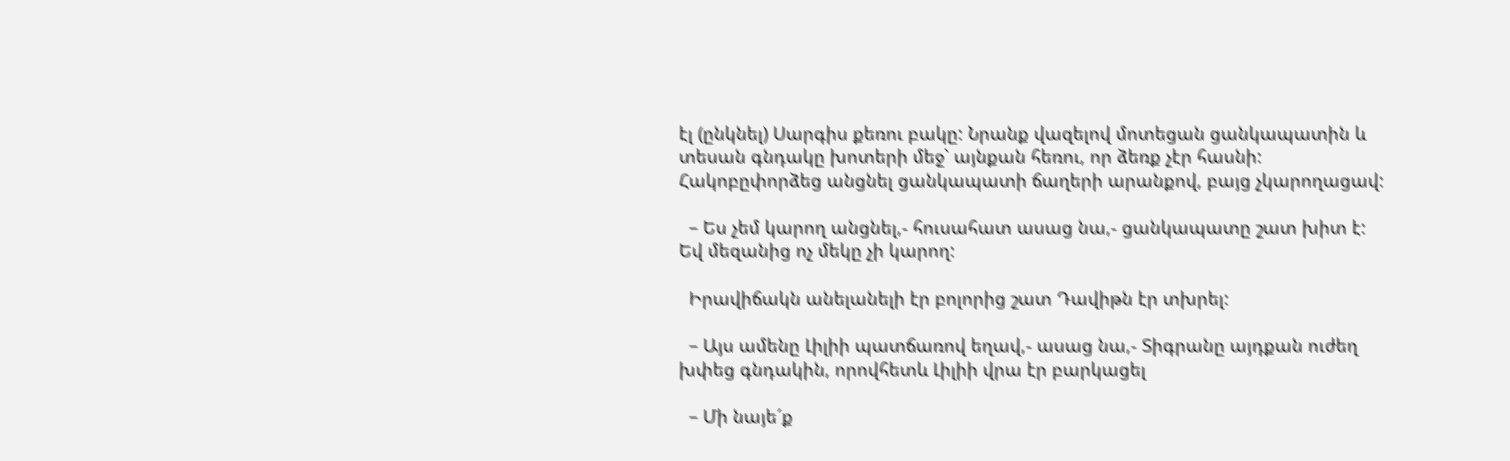էլ (ընկնել) Սարգիս քեռու բակը: Նրանք վազելով մոտեցան ցանկապատին և տեսան գնդակը խոտերի մեջ` այնքան հեռու, որ ձեռք չէր հասնի: Հակոբըփորձեց անցնել ցանկապատի ճաղերի արանքով, բայց չկարողացավ:

  – Ես չեմ կարող անցնել,- հուսահատ ասաց նա,- ցանկապատը շատ խիտ է: Եվ մեզանից ոչ մեկը չի կարող:

  Իրավիճակն անելանելի էր բոլորից շատ Դավիթն էր տխրել:

  – Այս ամենը Լիլիի պատճառով եղավ,- ասաց նա,- Տիգրանը այդքան ուժեղ խփեց գնդակին, որովհետև Լիլիի վրա էր բարկացել

  – Մի նայե´ք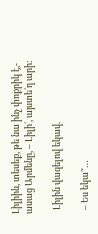Լիլիին, տեսեք, թե նա ինչ փոքրիկ է,- ասաց Արմենը, – Լիլի´, այստե´ղ արի:

  Լիլին վազելով եկավ.

  – Ես եկա˜…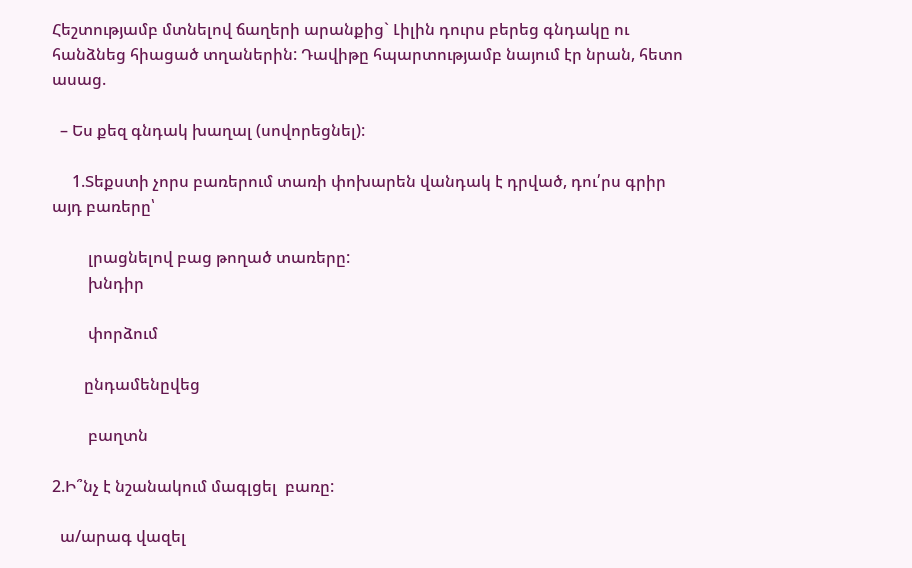Հեշտությամբ մտնելով ճաղերի արանքից` Լիլին դուրս բերեց գնդակը ու հանձնեց հիացած տղաներին: Դավիթը հպարտությամբ նայում էր նրան, հետո ասաց.

  – Ես քեզ գնդակ խաղալ (սովորեցնել):

     1.Տեքստի չորս բառերում տառի փոխարեն վանդակ է դրված, դու՛րս գրիր այդ բառերը՝

         լրացնելով բաց թողած տառերը:
         խնդիր

         փորձում

        ընդամենըվեց

         բաղտն

2.Ի՞նչ է նշանակում մագլցել  բառը:

  ա/արագ վազել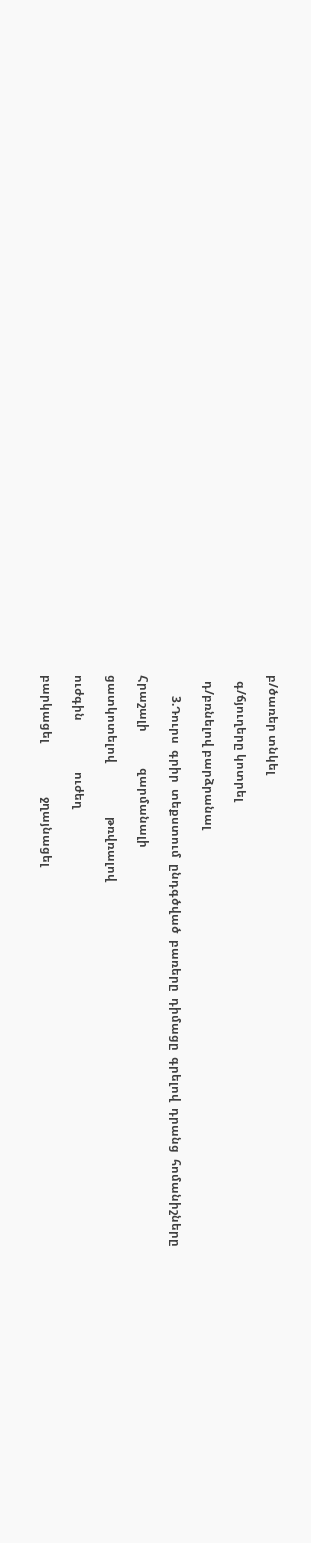բ/ծառեր տնկել

  գ/ճյուղերը կոտրել

  դ/բռնելով բարձրանալ

       3.Դուրս  գրիր  տեքստում  ընդգծված  բառերը  դիմացը  գրելով  դրանց  հոմանիշները

Հրաշալի            զարմանալի

ցատկոտելով                  թռվռալով

ուժգին                 ուժեղ

բարկացել                  ջղայնացել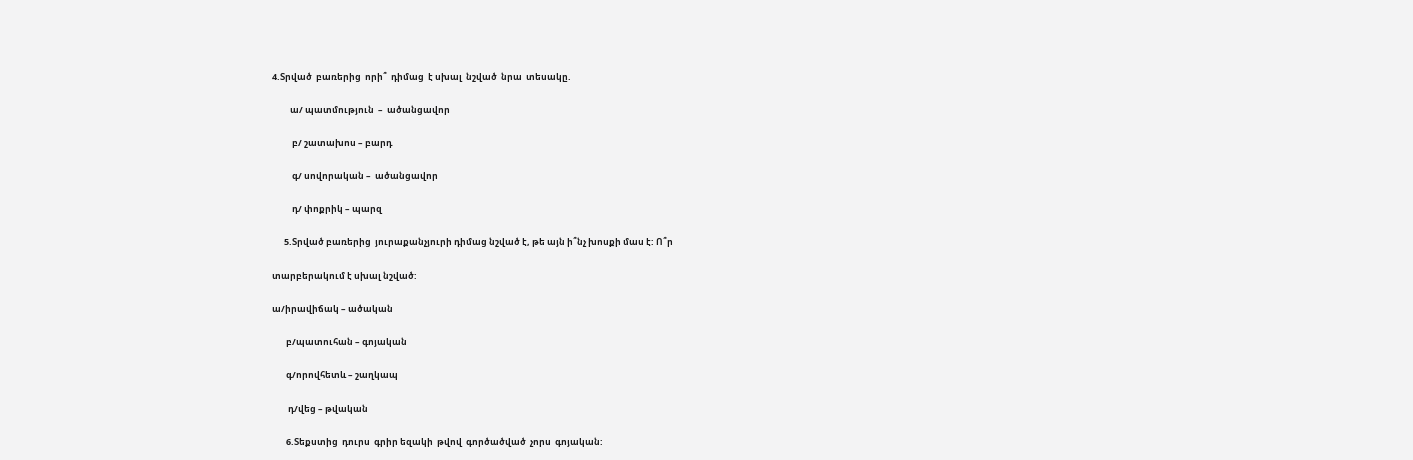4.Տրված  բառերից  որի՞  դիմաց  է սխալ  նշված  նրա  տեսակը.

         ա/ պատմություն  –  ածանցավոր

          բ/ շատախոս – բարդ

          գ/ սովորական –  ածանցավոր

          դ/ փոքրիկ – պարզ

      5.Տրված բառերից  յուրաքանչյուրի դիմաց նշված է, թե այն ի՞նչ խոսքի մաս է: Ո՞ր

տարբերակում է սխալ նշված:

ա/իրավիճակ – ածական

       բ/պատուհան – գոյական

       գ/որովհետև – շաղկապ

        դ/վեց – թվական

       6.Տեքստից  դուրս  գրիր եզակի  թվով  գործածված  չորս  գոյական: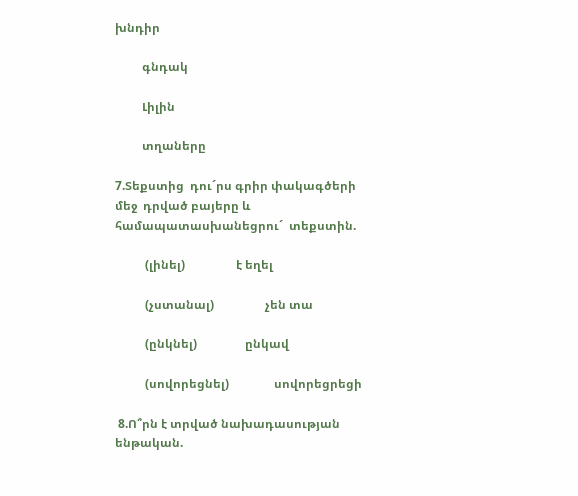խնդիր

         գնդակ

         Լիլին

         տղաները

7.Տեքստից  դու´րս գրիր փակագծերի  մեջ  դրված բայերը և  համապատասխանեցրու´  տեքստին.

          (լինել)                 է եղել

          (չստանալ)                 չեն տա

          (ընկնել)                ընկավ

          (սովորեցնել)               սովորեցրեցի

 8.Ո՞րն է տրված նախադասության ենթական.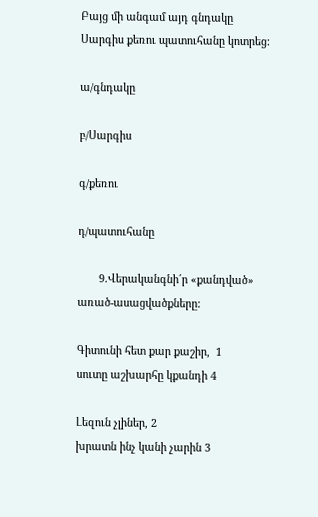Բայց մի անգամ այդ գնդակը Սարգիս քեռու պատուհանը կոտրեց:

ա/գնդակը

բ/Սարգիս

գ/քեռու

դ/պատուհանը

       9.Վերականգնի´ր «քանդված» առած-ասացվածքները:

Գիտունի հետ քար քաշիր,  1             սուտը աշխարհը կքանդի 4

Լեզուն չլիներ, 2                            խրատն ինչ կանի չարին 3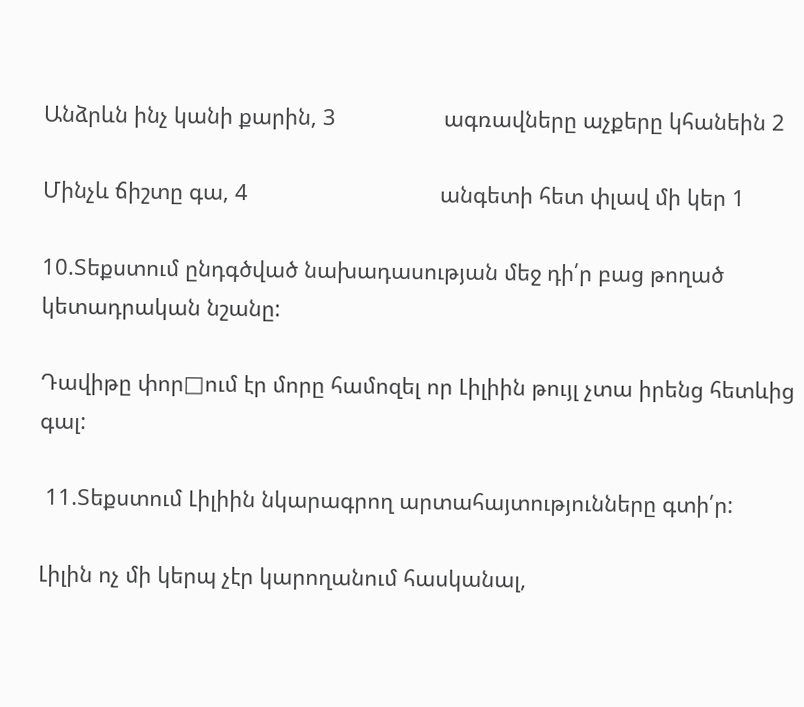Անձրևն ինչ կանի քարին, 3                  ագռավները աչքերը կհանեին 2

Մինչև ճիշտը գա, 4                                անգետի հետ փլավ մի կեր 1

10.Տեքստում ընդգծված նախադասության մեջ դի՛ր բաց թողած կետադրական նշանը:

Դավիթը փոր□ում էր մորը համոզել որ Լիլիին թույլ չտա իրենց հետևից գալ:

 11.Տեքստում Լիլիին նկարագրող արտահայտությունները գտի՛ր:

Լիլին ոչ մի կերպ չէր կարողանում հասկանալ,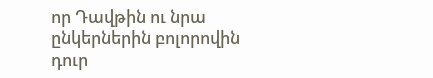որ Դավթին ու նրա ընկերներին բոլորովին դուր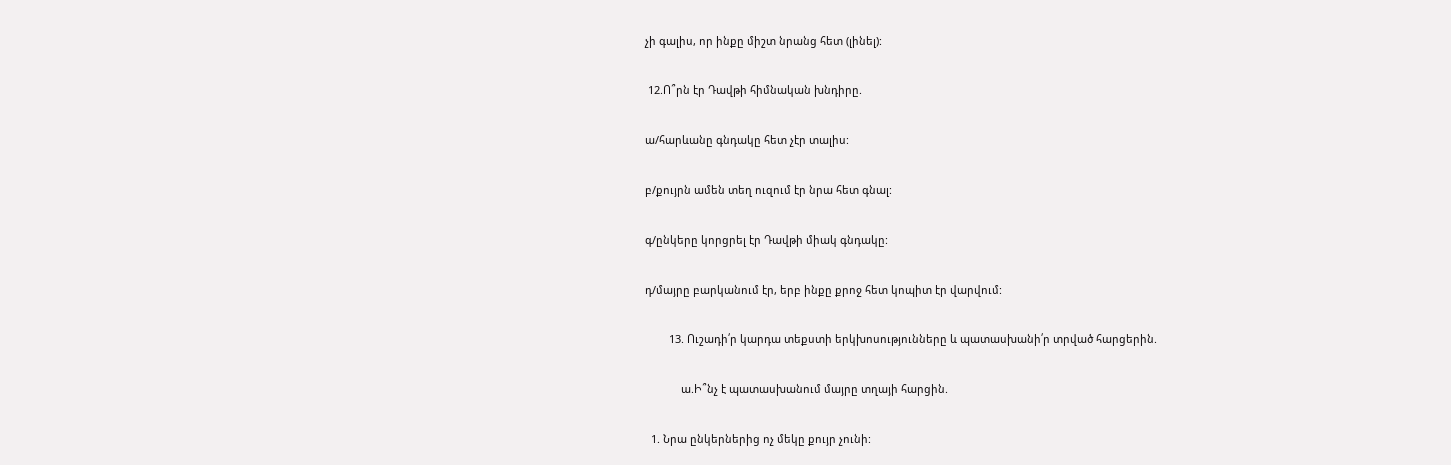չի գալիս, որ ինքը միշտ նրանց հետ (լինել):

 12.Ո՞րն էր Դավթի հիմնական խնդիրը.

ա/հարևանը գնդակը հետ չէր տալիս:

բ/քույրն ամեն տեղ ուզում էր նրա հետ գնալ:

գ/ընկերը կորցրել էր Դավթի միակ գնդակը:

դ/մայրը բարկանում էր, երբ ինքը քրոջ հետ կոպիտ էր վարվում:

        13. Ուշադի՛ր կարդա տեքստի երկխոսությունները և պատասխանի՛ր տրված հարցերին.

            ա.Ի՞նչ է պատասխանում մայրը տղայի հարցին.

  1. Նրա ընկերներից ոչ մեկը քույր չունի: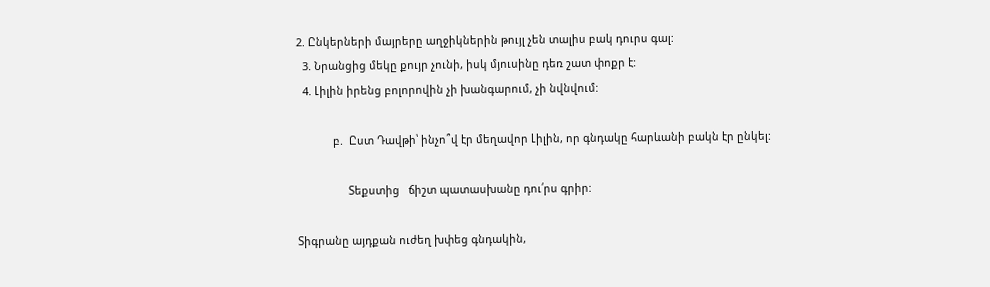2. Ընկերների մայրերը աղջիկներին թույլ չեն տալիս բակ դուրս գալ:
  3. Նրանցից մեկը քույր չունի, իսկ մյուսինը դեռ շատ փոքր է:
  4. Լիլին իրենց բոլորովին չի խանգարում, չի նվնվում:

            բ.  Ըստ Դավթի՝ ինչո՞վ էր մեղավոր Լիլին, որ գնդակը հարևանի բակն էր ընկել:

                 Տեքստից   ճիշտ պատասխանը դու՛րս գրիր:

Տիգրանը այդքան ուժեղ խփեց գնդակին,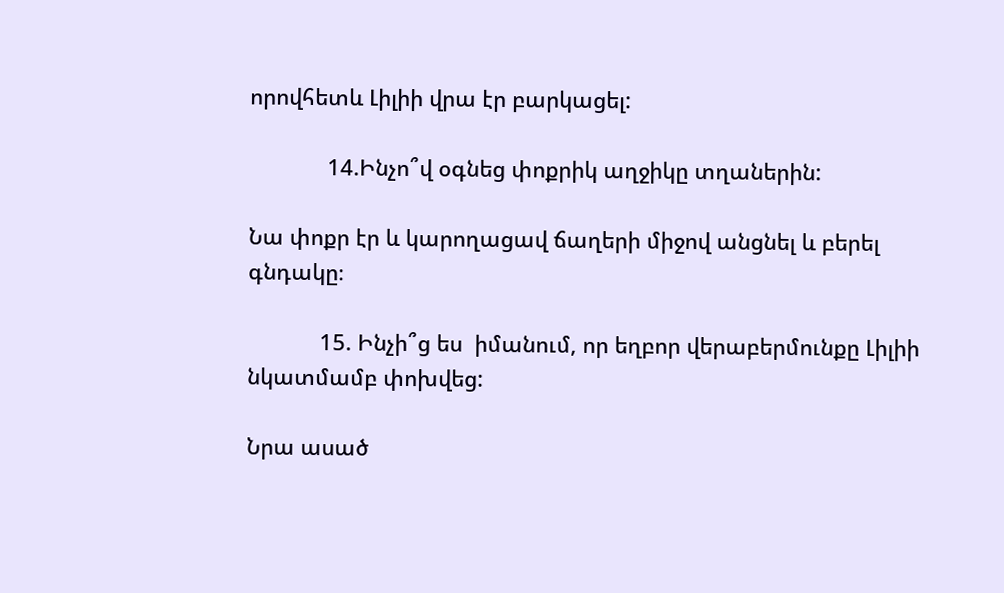որովհետև Լիլիի վրա էր բարկացել:

             14.Ինչո՞վ օգնեց փոքրիկ աղջիկը տղաներին:

Նա փոքր էր և կարողացավ ճաղերի միջով անցնել և բերել գնդակը։

            15. Ինչի՞ց ես  իմանում, որ եղբոր վերաբերմունքը Լիլիի  նկատմամբ փոխվեց:

Նրա ասած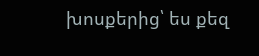խոսքերից՝ ես քեզ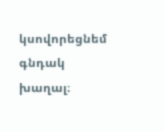կսովորեցնեմ գնդակ խաղալ։